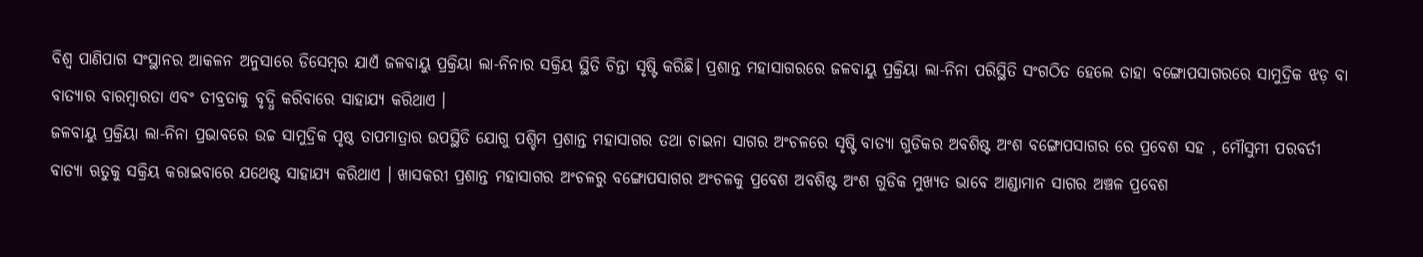ବିଶ୍ୱ ପାଣିପାଗ ସଂସ୍ଥାନର ଆକଳନ ଅନୁସାରେ ଡିସେମ୍ବର ଯାଏଁ ଜଳବାୟୁ ପ୍ରକ୍ରିୟା ଲା-ନିନାର ସକ୍ରିୟ ସ୍ଥିତି ଚିନ୍ତା ସୃଷ୍ଟି କରିଛି। ପ୍ରଶାନ୍ତ ମହାସାଗରରେ ଜଳବାୟୁ ପ୍ରକ୍ରିୟା ଲା-ନିନା ପରିସ୍ଥିତି ସଂଗଠିତ ହେଲେ ତାହା ବଙ୍ଗୋପସାଗରରେ ସାମୁଦ୍ରିକ ଝଡ଼ ବା ବାତ୍ୟାର ବାରମ୍ବାରତା ଏବଂ ତୀବ୍ରତାକୁ ବୃଦ୍ଧି କରିବାରେ ସାହାଯ୍ୟ କରିଥାଏ ।
ଜଳବାୟୁ ପ୍ରକ୍ରିୟା ଲା-ନିନା ପ୍ରଭାବରେ ଉଚ୍ଚ ସାମୁଦ୍ରିକ ପୃଷ୍ଠ ତାପମାତ୍ରାର ଉପସ୍ଥିତି ଯୋଗୁ ପଶ୍ଚିମ ପ୍ରଶାନ୍ତ ମହାସାଗର ତଥା ଚାଇନା ସାଗର ଅଂଚଳରେ ସୃଷ୍ଟି ବାତ୍ୟା ଗୁଡିକର ଅବଶିଷ୍ଟ ଅଂଶ ବଙ୍ଗୋପସାଗର ରେ ପ୍ରବେଶ ସହ , ମୌସୁମୀ ପରବର୍ତୀ ବାତ୍ୟା ଋତୁକୁ ସକ୍ରିୟ କରାଇବାରେ ଯଥେଷ୍ଟ ସାହାଯ୍ୟ କରିଥାଏ । ଖାସକରୀ ପ୍ରଶାନ୍ତ ମହାସାଗର ଅଂଚଳରୁ ବଙ୍ଗୋପସାଗର ଅଂଚଳକୁ ପ୍ରବେଶ ଅବଶିଷ୍ଟ ଅଂଶ ଗୁଡିକ ମୁଖ୍ୟତ ଭାବେ ଆଣ୍ଡାମାନ ସାଗର ଅଞ୍ଚଳ ପ୍ରବେଶ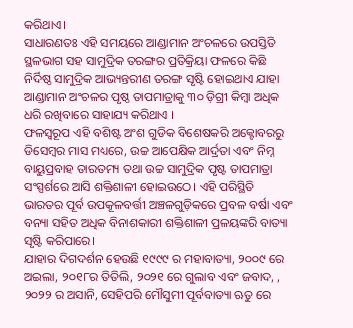କରିଥାଏ।
ସାଧାରଣତଃ ଏହି ସମୟରେ ଆଣ୍ଡାମାନ ଅଂଚଳରେ ଉପସ୍ତିତି ସ୍ଥଳଭାଗ ସହ ସାମୁଦ୍ରିକ ତରଙ୍ଗର ପ୍ରତିକ୍ରିୟା ଫଳରେ କିଛି ନିର୍ଦିଷ୍ଠ ସାମୁଦ୍ରିକ ଆଭ୍ୟନ୍ତରୀଣ ତରଙ୍ଗ ସୃଷ୍ଟି ହୋଇଥାଏ ଯାହା ଆଣ୍ଡାମାନ ଅଂଚଳର ପୃଷ୍ଠ ତାପମାତ୍ରାକୁ ୩୦ ଡ଼ିଗ୍ରୀ କିମ୍ବା ଅଧିକ ଧରି ରଖିବାରେ ସାହାଯ୍ୟ କରିଥାଏ ।
ଫଳସ୍ୱରୂପ ଏହି ବଶିଷ୍ଟ ଅଂଶ ଗୁଡିକ ବିଶେଷକରି ଅକ୍ଟୋବରରୁ ଡିସେମ୍ବର ମାସ ମଧ୍ୟରେ, ଉଚ୍ଚ ଆପେକ୍ଷିକ ଆର୍ଦ୍ରତା ଏବଂ ନିମ୍ନ ବାୟୁପ୍ରବାହ ତାରତମ୍ୟ ତଥା ଉଚ୍ଚ ସାମୁଦ୍ରିକ ପୃଷ୍ଟ ତାପମାତ୍ରା ସଂସ୍ପର୍ଶରେ ଆସି ଶକ୍ତିଶାଳୀ ହୋଇଉଠେ। ଏହି ପରିସ୍ଥିତି ଭାରତର ପୂର୍ବ ଉପକୂଳବର୍ତ୍ତୀ ଅଞ୍ଚଳଗୁଡ଼ିକରେ ପ୍ରବଳ ବର୍ଷା ଏବଂ ବନ୍ୟା ସହିତ ଅଧିକ ବିନାଶକାରୀ ଶକ୍ତିଶାଳୀ ପ୍ରଳୟଙ୍କରି ବାତ୍ୟା ସୃଷ୍ଟି କରିପାରେ।
ଯାହାର ଦିଗଦର୍ଶନ ହେଉଛି ୧୯୯୯ ର ମହାବାତ୍ୟା, ୨୦୦୯ ରେ ଅଇଲା, ୨୦୧୮ର ତିତିଲି, ୨୦୨୧ ରେ ଗୁଲାବ ଏବଂ ଜବାଦ, , ୨୦୨୨ ର ଅସାନି, ସେହିପରି ମୌସୁମୀ ପୂର୍ବବାତ୍ୟା ଋତୁ ରେ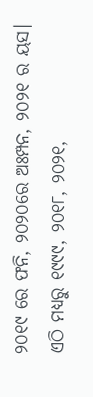୨୦୧୯ ରେ ଫନି, ୨୦୨୦ରେ ଅଃମ୍ପନ, ୨୦୨୧ ର ୟସ। ଏଠି ମଧ୍ୟରୁ ୧୯୯୯, ୨୦୧୮, ୨୦୨୧,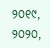୨୦୧୯, ୨୦୨୦,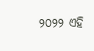୨୦୨୨ ଏହି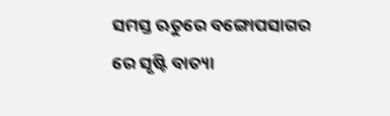ସମସ୍ତ ଋତୁରେ ବଙ୍ଗୋପସାଗର ରେ ସୃଷ୍ଟି ବାତ୍ୟା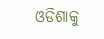ଓଡିଶାକୁ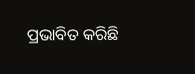ପ୍ରଭାବିତ କରିଛି